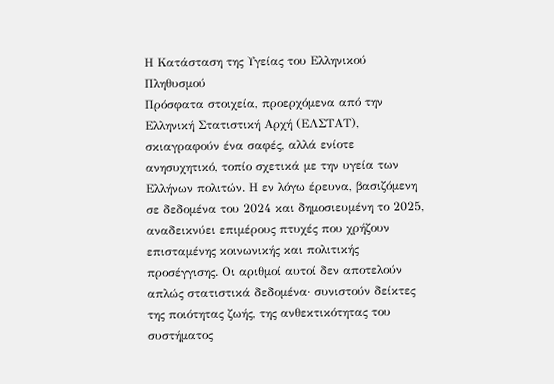Η Κατάσταση της Υγείας του Ελληνικού Πληθυσμού
Πρόσφατα στοιχεία, προερχόμενα από την Ελληνική Στατιστική Αρχή (ΕΛΣΤΑΤ), σκιαγραφούν ένα σαφές, αλλά ενίοτε ανησυχητικό, τοπίο σχετικά με την υγεία των Ελλήνων πολιτών. Η εν λόγω έρευνα, βασιζόμενη σε δεδομένα του 2024 και δημοσιευμένη το 2025, αναδεικνύει επιμέρους πτυχές που χρήζουν επισταμένης κοινωνικής και πολιτικής προσέγγισης. Οι αριθμοί αυτοί δεν αποτελούν απλώς στατιστικά δεδομένα· συνιστούν δείκτες της ποιότητας ζωής, της ανθεκτικότητας του συστήματος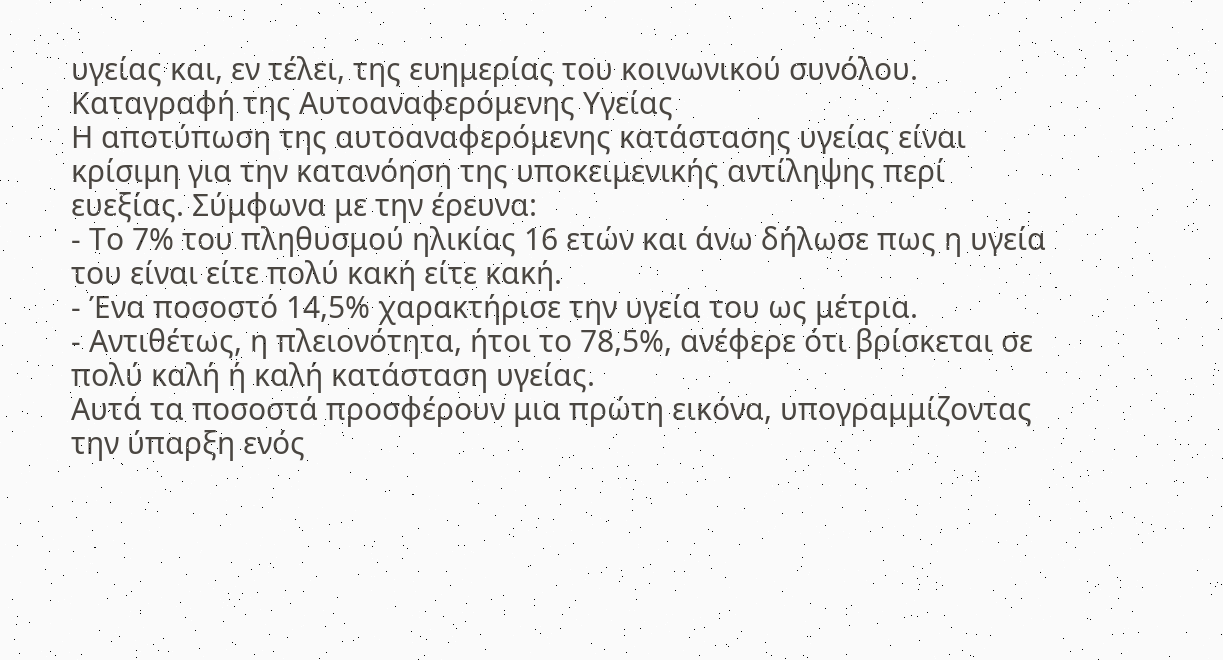υγείας και, εν τέλει, της ευημερίας του κοινωνικού συνόλου.
Καταγραφή της Αυτοαναφερόμενης Υγείας
Η αποτύπωση της αυτοαναφερόμενης κατάστασης υγείας είναι κρίσιμη για την κατανόηση της υποκειμενικής αντίληψης περί ευεξίας. Σύμφωνα με την έρευνα:
- Το 7% του πληθυσμού ηλικίας 16 ετών και άνω δήλωσε πως η υγεία του είναι είτε πολύ κακή είτε κακή.
- Ένα ποσοστό 14,5% χαρακτήρισε την υγεία του ως μέτρια.
- Αντιθέτως, η πλειονότητα, ήτοι το 78,5%, ανέφερε ότι βρίσκεται σε πολύ καλή ή καλή κατάσταση υγείας.
Αυτά τα ποσοστά προσφέρουν μια πρώτη εικόνα, υπογραμμίζοντας την ύπαρξη ενός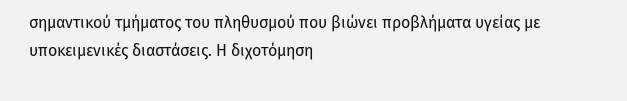σημαντικού τμήματος του πληθυσμού που βιώνει προβλήματα υγείας με υποκειμενικές διαστάσεις. Η διχοτόμηση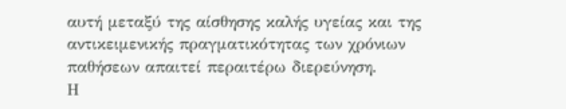αυτή μεταξύ της αίσθησης καλής υγείας και της αντικειμενικής πραγματικότητας των χρόνιων παθήσεων απαιτεί περαιτέρω διερεύνηση.
Η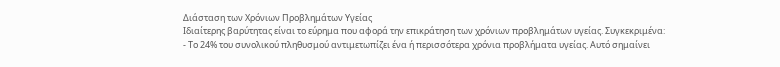Διάσταση των Χρόνιων Προβλημάτων Υγείας
Ιδιαίτερης βαρύτητας είναι το εύρημα που αφορά την επικράτηση των χρόνιων προβλημάτων υγείας. Συγκεκριμένα:
- Το 24% του συνολικού πληθυσμού αντιμετωπίζει ένα ή περισσότερα χρόνια προβλήματα υγείας. Αυτό σημαίνει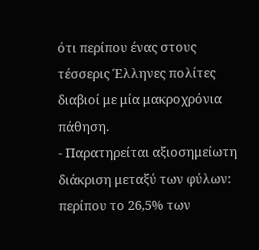ότι περίπου ένας στους τέσσερις Έλληνες πολίτες διαβιοί με μία μακροχρόνια πάθηση.
- Παρατηρείται αξιοσημείωτη διάκριση μεταξύ των φύλων: περίπου το 26,5% των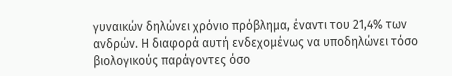γυναικών δηλώνει χρόνιο πρόβλημα, έναντι του 21,4% των ανδρών. Η διαφορά αυτή ενδεχομένως να υποδηλώνει τόσο βιολογικούς παράγοντες όσο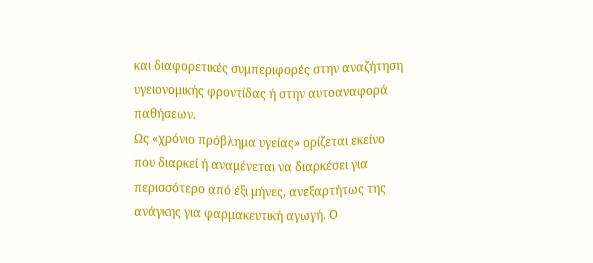και διαφορετικές συμπεριφορές στην αναζήτηση υγειονομικής φροντίδας ή στην αυτοαναφορά παθήσεων.
Ως «χρόνιο πρόβλημα υγείας» ορίζεται εκείνο που διαρκεί ή αναμένεται να διαρκέσει για περισσότερο από έξι μήνες, ανεξαρτήτως της ανάγκης για φαρμακευτική αγωγή. Ο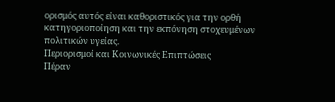ορισμός αυτός είναι καθοριστικός για την ορθή κατηγοριοποίηση και την εκπόνηση στοχευμένων πολιτικών υγείας.
Περιορισμοί και Κοινωνικές Επιπτώσεις
Πέραν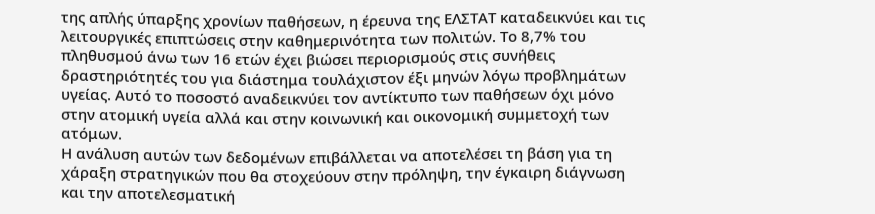της απλής ύπαρξης χρονίων παθήσεων, η έρευνα της ΕΛΣΤΑΤ καταδεικνύει και τις λειτουργικές επιπτώσεις στην καθημερινότητα των πολιτών. Το 8,7% του πληθυσμού άνω των 16 ετών έχει βιώσει περιορισμούς στις συνήθεις δραστηριότητές του για διάστημα τουλάχιστον έξι μηνών λόγω προβλημάτων υγείας. Αυτό το ποσοστό αναδεικνύει τον αντίκτυπο των παθήσεων όχι μόνο στην ατομική υγεία αλλά και στην κοινωνική και οικονομική συμμετοχή των ατόμων.
Η ανάλυση αυτών των δεδομένων επιβάλλεται να αποτελέσει τη βάση για τη χάραξη στρατηγικών που θα στοχεύουν στην πρόληψη, την έγκαιρη διάγνωση και την αποτελεσματική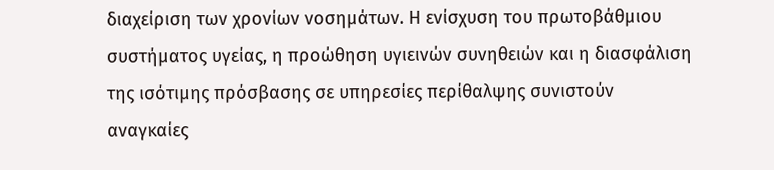διαχείριση των χρονίων νοσημάτων. Η ενίσχυση του πρωτοβάθμιου συστήματος υγείας, η προώθηση υγιεινών συνηθειών και η διασφάλιση της ισότιμης πρόσβασης σε υπηρεσίες περίθαλψης συνιστούν αναγκαίες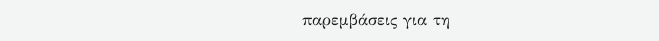παρεμβάσεις για τη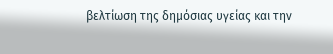βελτίωση της δημόσιας υγείας και την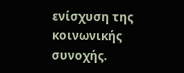ενίσχυση της κοινωνικής συνοχής.